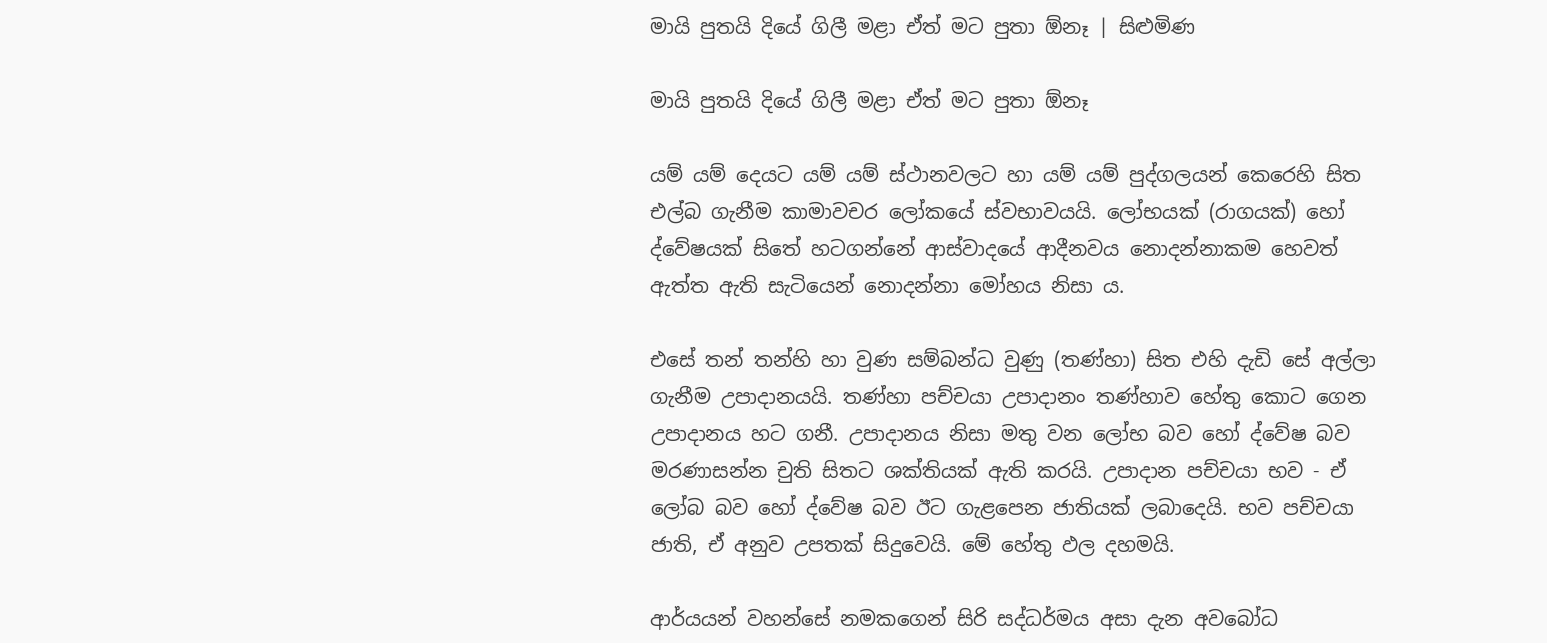මායි පුතයි දියේ ගිලී මළා ඒත් මට පුතා ඕනෑ | සිළුමිණ

මායි පුතයි දියේ ගිලී මළා ඒත් මට පුතා ඕනෑ

යම් යම් දෙයට යම් යම් ස්ථානවලට හා යම් යම් පුද්ගලයන් කෙරෙහි සිත එල්බ ගැනීම කාමාවචර ලෝකයේ ස්වභාවයයි. ලෝභයක් (රාගයක්) හෝ ද්වේෂයක් සිතේ හටගන්නේ ආස්වාදයේ ආදීනවය නොදන්නාකම හෙවත් ඇත්ත ඇති සැටියෙන් නොදන්නා මෝහය නිසා ය.

එසේ තන් තන්හි හා වුණ සම්බන්ධ වුණු (තණ්හා) සිත එහි දැඩි සේ අල්ලා ගැනීම උපාදානයයි. තණ්හා පච්චයා උපාදානං තණ්හාව හේතු කොට ගෙන උපාදානය හට ගනී. උපාදානය නිසා මතු වන ලෝභ බව හෝ ද්වේෂ බව මරණාසන්න චුති සිතට ශක්තියක් ඇති කරයි. උපාදාන පච්චයා භව - ඒ ලෝබ බව හෝ ද්වේෂ බව ඊට ගැළපෙන ජාතියක් ලබාදෙයි. භව පච්චයා ජාති, ඒ අනුව උපතක් සිදුවෙයි. මේ හේතු ඵල දහමයි.

ආර්යයන් වහන්සේ නමකගෙන් සිරි සද්ධර්මය අසා දැන අවබෝධ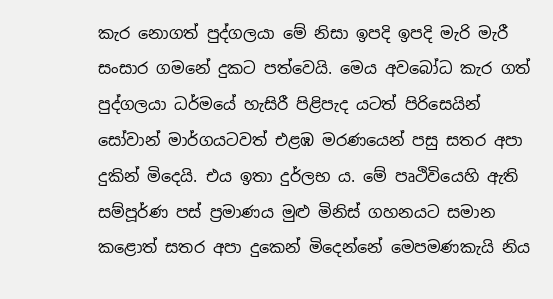කැර නොගත් පුද්ගලයා මේ නිසා ඉපදි ඉපදි මැරි මැරී සංසාර ගමනේ දුකට පත්වෙයි. මෙය අවබෝධ කැර ගත් පුද්ගලයා ධර්මයේ හැසිරී පිළිපැද යටත් පිරිසෙයින් සෝවාන් මාර්ගයටවත් එළඹ මරණයෙන් පසු සතර අපා දුකින් මිදෙයි‍. එය ඉතා දුර්ලභ ය. මේ පෘථිවියෙහි ඇති සම්පූර්ණ පස් ප්‍රමාණය මුළු මිනිස් ගහනයට සමාන කළොත් සතර අපා දුකෙන් මිදෙන්නේ මෙපමණකැයි නිය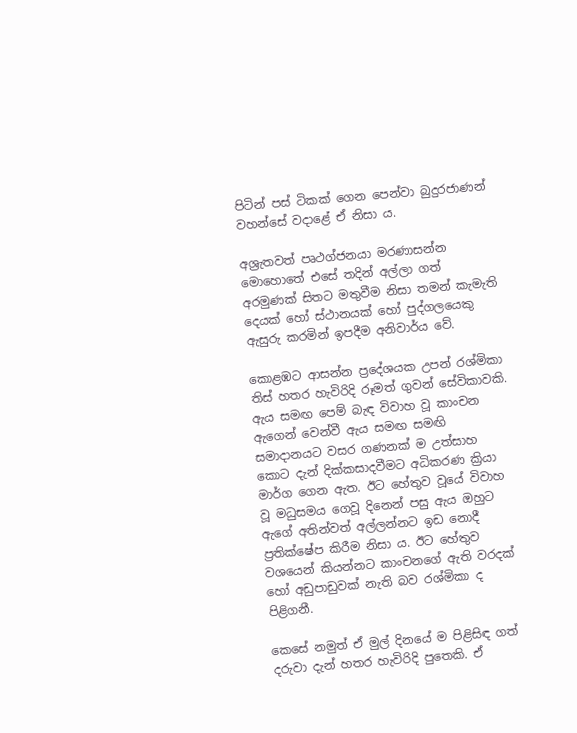පිටින් පස් ටිකක් ගෙන පෙන්වා බුදුරජාණන් වහන්සේ වදාළේ ඒ නිසා ය.

අශ්‍රැතවත් පෘථග්ජනයා මරණාසන්න මොහොතේ එසේ තදින් අල්ලා ගත් අරමුණක් සිතට මතුවීම නිසා තමන් කැමැති දෙයක් හෝ ස්ථානයක් හෝ පුද්ගලයෙකු ඇසුරු කරමින් ඉපදීම අනිවාර්ය වේ‍.

කොළඹට ආසන්න ප්‍රදේශයක උපන් රශ්මිකා තිස් හතර හැවිරිදි රූමත් ගුවන් සේවිකාවකි. ඇය සමඟ පෙම් බැඳ විවාහ වූ කාංචන ඇගෙන් වෙන්වී ඇය සමඟ සමඟි සමාදානයට වසර ගණනක් ම උත්සාහ කොට දැන් දික්කසාදවීමට අධිකරණ ක්‍රියා මාර්ග ගෙන ඇත. ඊට හේතුව වූයේ විවාහ වූ මධුසමය ගෙවූ දිනෙන් පසු ඇය ඔහුට ඇගේ අතින්වත් අල්ලන්නට ඉඩ නොදී ප්‍රතික්ෂේප කිරීම නිසා ය. ඊට හේතුව වශයෙන් කියන්නට කාංචනගේ ඇති වරදක් හෝ අඩුපාඩුවක් නැති බව රශ්මිකා ද පිළිගනී‍.

කෙසේ නමුත් ඒ මුල් දිනයේ ම පිළිසිඳ ගත් දරුවා දැන් හතර හැවිරිදි පුතෙකි. ඒ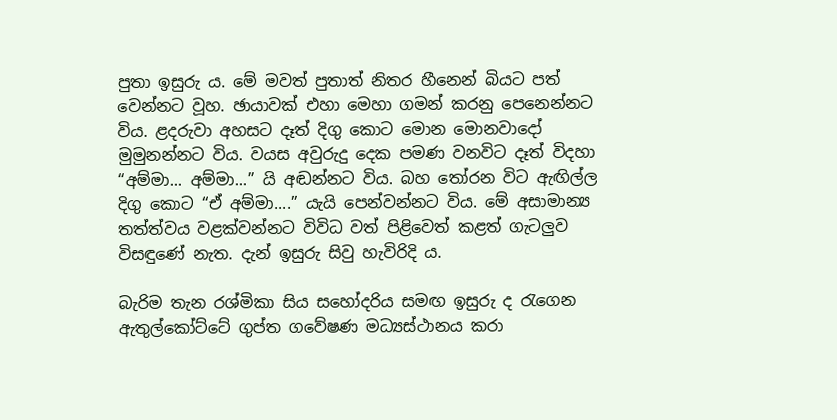පුතා ඉසුරු ය‍. මේ මවත් පුතාත් නිතර හීනෙන් බියට පත් වෙන්නට වූහ. ඡායාවක් එහා මෙහා ගමන් කරනු පෙනෙන්නට විය. ළදරුවා අහසට දෑත් දිගු කොට මොන මොනවාදෝ මුමුනන්නට විය. වයස අවුරුදු දෙක පමණ වනවිට දෑත් විදහා “අම්මා... අම්මා...” යි අඬන්නට විය. බහ තෝරන විට ඇඟිල්ල දිගු කොට “ඒ අම්මා....” යැයි පෙන්වන්නට විය. මේ අසාමාන්‍ය තත්ත්වය වළක්වන්නට විවිධ වත් පිළිවෙත් කළත් ගැටලුව විසඳුණේ නැත. දැන් ඉසුරු සිවු හැවිරිදි ය.

බැරිම තැන රශ්මිකා සිය සහෝදරිය සමඟ ඉසුරු ද රැගෙන ඇතුල්කෝට්ටේ ගුප්ත ගවේෂණ මධ්‍යස්ථානය කරා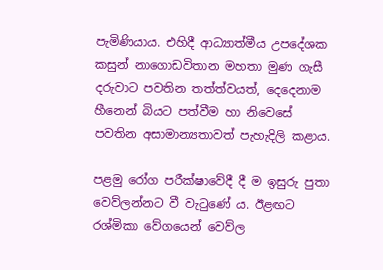පැමිණියාය. එහිදී ආධ්‍යාත්මීය උපදේශක කසුන් නාගොඩවිතාන මහතා මුණ ගැසී දරුවාට පවතින තත්ත්වයත්, දෙදෙනාම හීනෙන් බියට පත්වීම හා නිවෙසේ පවතින අසාමාන්‍යතාවත් පැහැදිලි කළාය.

පළමු රෝග පරීක්ෂාවේදී දී ම ඉසුරු පුතා වෙව්ලන්නට වී වැටුණේ ය. ඊළඟට රශ්මිකා වේගයෙන් වෙව්ල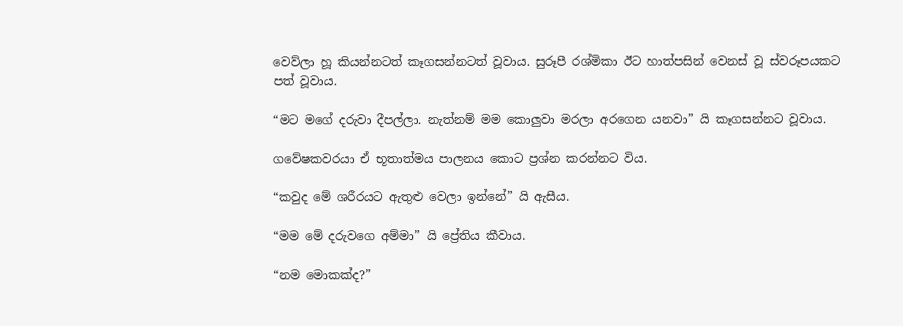වෙව්ලා හූ කියන්නටත් කෑගසන්නටත් වූවාය. සුරූපී රශ්මිකා ඊට හාත්පසින් වෙනස් වූ ස්වරූපයකට පත් වූවාය.

“මට මගේ දරුවා දීපල්ලා. නැත්නම් මම කොලුවා මරලා අරගෙන යනවා” යි කෑගසන්නට වූවාය.

ගවේෂකවරයා ඒ භූතාත්මය පාලනය කොට ප්‍රශ්න කරන්නට විය.

“කවුද මේ ශරීරයට ඇතුළු වෙලා ඉන්නේ” යි ඇසීය.

“මම මේ දරුවගෙ අම්මා” යි ප්‍රේතිය කීවාය.

“නම මොකක්ද?”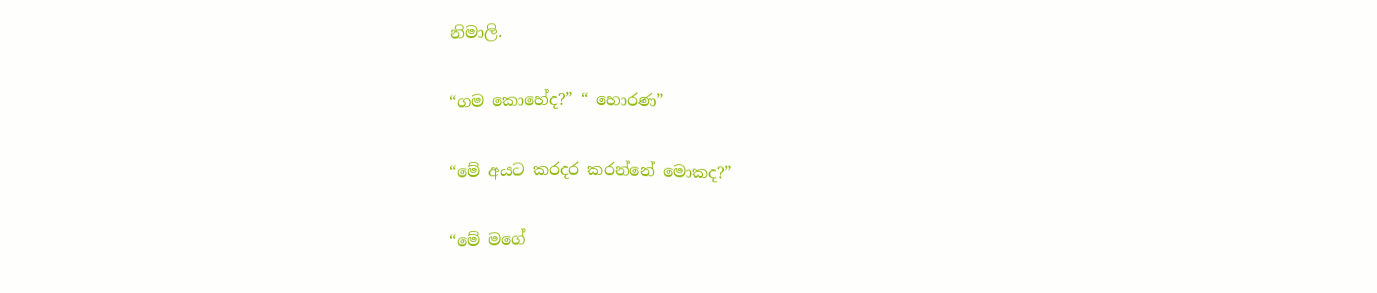නිමාලි.

“ගම කොහේද?” “ හොරණ”

“මේ අයට කරදර කරන්නේ මොකද?”

“මේ මගේ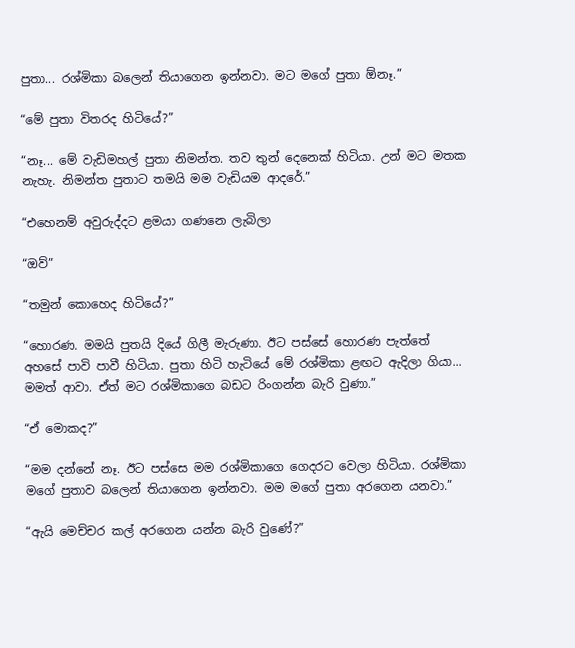පුතා... රශ්මිකා බලෙන් තියාගෙන ඉන්නවා. මට මගේ පුතා ඕනෑ.”

“මේ පුතා විතරද හිටියේ?”

“නෑ... මේ වැඩිමහල් පුතා නිමන්ත. තව තුන් දෙනෙක් හිටියා. උන් මට මතක නැහැ. නිමන්ත පුතාට තමයි මම වැඩියම ආදරේ.”

“එහෙනම් අවුරුද්දට ළමයා ගණනෙ ලැබිලා

“ඔව්”

“තමුන් කොහෙද හිටියේ?”

“හොරණ. මමයි පුතයි දියේ ගිලී මැරුණා. ඊට පස්සේ හොරණ පැත්තේ අහසේ පාවි පාවී හිටියා‍. පුතා හිටි‍ හැටියේ මේ රශ්මිකා ළඟට ඇදිලා ගියා... මමත් ආවා. ඒත් මට රශ්මිකාගෙ බඩට රිංගන්න බැරි වුණා.”

“ඒ මොකද?”

“මම දන්නේ නෑ. ඊට පස්සෙ මම රශ්මිකාගෙ ගෙදරට වෙලා හිටියා. රශ්මිකා මගේ පුතාව බලෙන් තියාගෙන ඉන්නවා. මම මගේ පුතා අරගෙන යනවා.”

“ඇයි මෙච්චර කල් අරගෙන යන්න බැරි වුණේ?”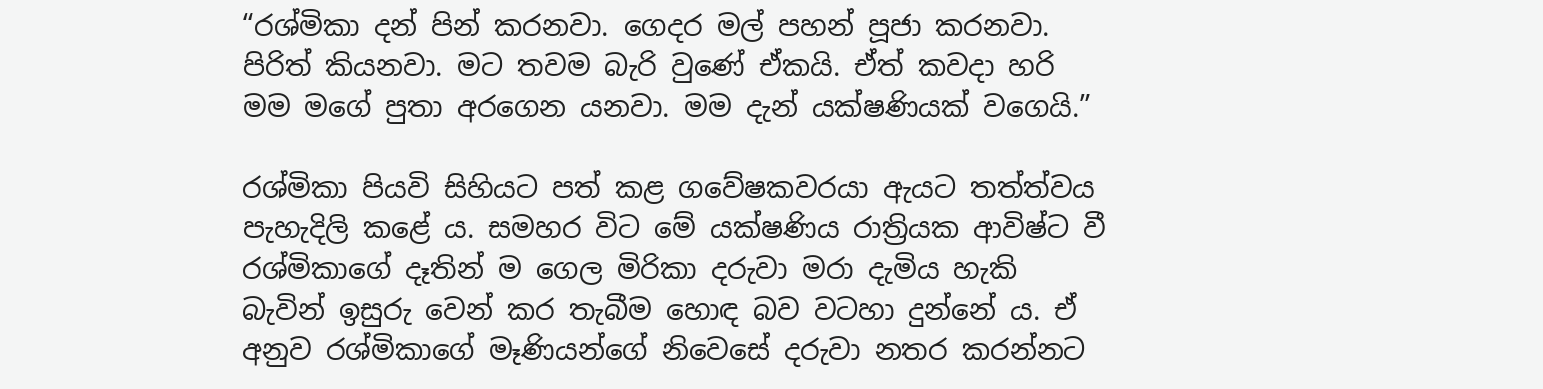“රශ්මිකා දන් පින් කරනවා‍. ගෙදර මල් පහන් පූජා කරනවා‍. පිරිත් කියනවා. මට තවම බැරි වුණේ ඒකයි. ඒත් කවදා හරි මම මගේ පුතා අරගෙන යනවා. මම දැන් යක්ෂණියක් වගෙයි.”

රශ්මිකා පියවි සිහියට පත් කළ ගවේෂකවරයා ඇයට තත්ත්වය පැහැදිලි කළේ ය. සමහර විට මේ යක්ෂණිය රාත්‍රියක ආවිෂ්ට වී රශ්මිකාගේ දෑතින් ම ගෙල මිරිකා දරුවා මරා දැමිය හැකි බැවින් ඉසුරු වෙන් කර තැබීම හොඳ බව වටහා දුන්නේ ය. ඒ අනුව රශ්මිකාගේ මෑණියන්ගේ නිවෙසේ දරුවා නතර කරන්නට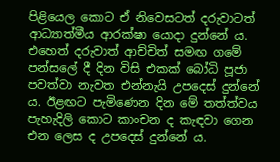පිළියෙල කොට ඒ නිවෙසටත් දරුවාටත් ආධ්‍යාත්මීය ආරක්ෂා යොදා දුන්නේ ය. එහෙත් දරුවාත් ආච්චිත් සමඟ ගමේ පන්සලේ දී දින විසි එකක් බෝධි පූජා පවත්වා නැවත එන්නැයි උපදෙස් දුන්නේ ය. ඊළඟට‍ පැමිණෙන දින මේ තත්ත්වය පැහැදිලි කොට කාංචන ද කැඳවා ගෙන එන ලෙස ද උපදෙස් දුන්නේ ය.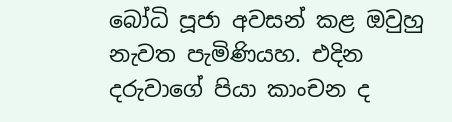බෝධි පූජා අවසන් කළ ඔවුහු නැවත පැමිණියහ. එදින දරුවාගේ පියා කාංචන ද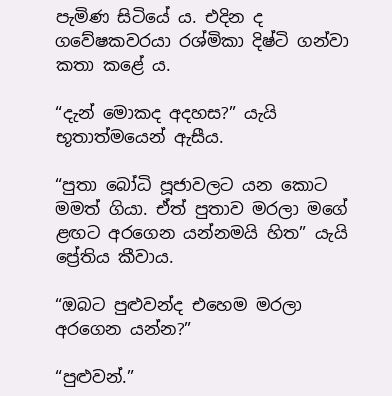පැමිණ සිටියේ ය. එදින ද ගවේෂකවරයා රශ්මිකා දිෂ්ටි ගන්වා කතා කළේ ය.

“දැන් මොකද අදහස?” යැයි භූතාත්මයෙන් ඇසීය.

“පුතා බෝධි පූජාවලට යන කොට මමත් ගියා. ඒත් පුතාව මරලා මගේ ළඟට අරගෙන යන්නමයි හිත” යැයි ප්‍රේතිය කීවාය‍.

“ඔබට පුළුවන්ද එහෙම මරලා අරගෙන යන්න?”

“පුළුවන්.”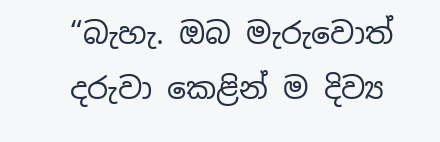“බැහැ. ඔබ මැරුවොත් දරුවා කෙළින් ම දිව්‍ය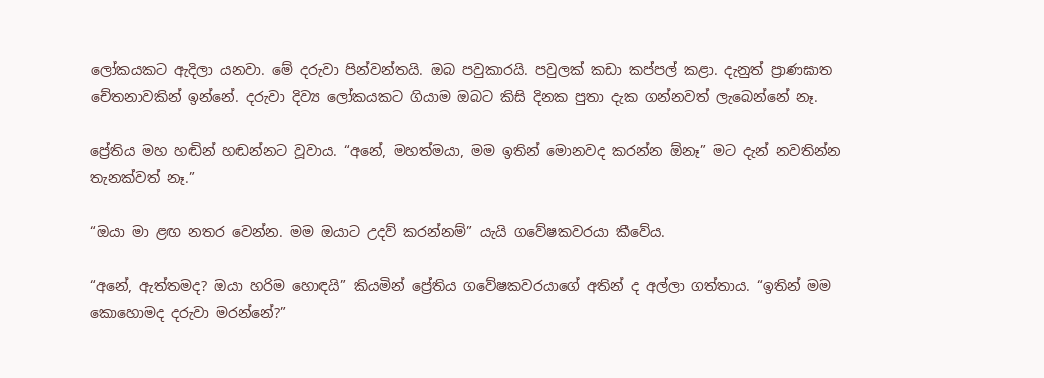ලෝකයකට ඇදිලා යනවා‍. මේ දරුවා පින්වන්තයි. ඔබ පවුකාරයි. පවුලක් කඩා කප්පල් කළා. දැනුත් ප්‍රාණඝාත චේතනාවකින් ඉන්නේ. දරුවා දිව්‍ය ලෝකයකට ගියාම ඔබට කිසි දිනක පුතා දැක ගන්නවත් ලැබෙන්නේ නෑ.

ප්‍රේතිය මහ හඬින් හඬන්නට වූවාය. “අනේ, මහත්මයා, මම ඉතින් මොනවද කරන්න ඕනෑ” මට දැන් නවතින්න තැනක්වත් නෑ.”

“ඔයා මා ළඟ නතර වෙන්න. මම ඔයාට උදව් කරන්නම්” යැයි ගවේෂකවරයා කීවේය.

“අනේ, ඇත්තමද? ඔයා හරිම හොඳයි” කියමින් ප්‍රේතිය ගවේෂකවරයාගේ අතින් ද අල්ලා ගත්තාය. “ඉතින් මම කොහොමද දරුවා මරන්නේ?”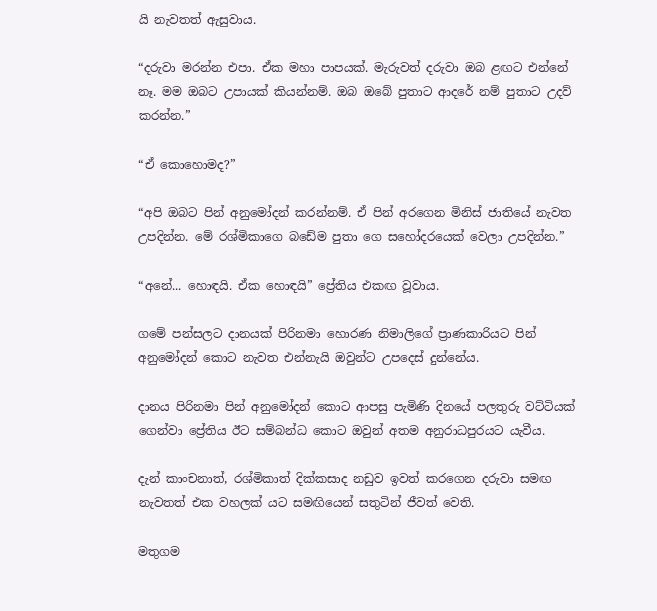යි නැවතත් ඇසුවාය.

“දරුවා මරන්න එපා. ඒක මහා පාපයක්. මැරුවත් දරුවා ඔබ ළඟට එන්නේ නෑ. මම ඔබට උපායක් කියන්නම්. ඔබ ඔබේ පුතාට ආදරේ නම් පුතාට උදව් කරන්න.”

“ඒ කොහොමද?”

“අපි ඔබට පින් අනුමෝදන් කරන්නම්. ඒ පින් අරගෙන මිනිස් ජාතියේ නැවත උපදින්න. මේ රශ්මිකාගෙ බඩේම පුතා ගෙ සහෝදරයෙක් වෙලා උපදින්න.”

“අනේ... හොඳයි. ඒක හොඳයි” ප්‍රේතිය එකඟ වූවාය.

ගමේ පන්සලට දානයක් පිරිනමා හොරණ නිමාලිගේ ප්‍රාණකාරියට පින් අනුමෝදන් කොට නැවත එන්නැයි ඔවුන්ට උපදෙස් දුන්නේය.

දානය පිරිනමා පින් අනුමෝදන් කොට ආපසු පැමිණි දිනයේ පලතුරු වට්ටියක් ගෙන්වා ප්‍රේතිය ඊට සම්බන්ධ කොට ඔවුන් අතම අනුරාධපුරයට යැවීය.

දැන් කාංචනාත්, රශ්මිකාත් දික්කසාද නඩුව ඉවත් කරගෙන දරුවා සමඟ නැවතත් එක වහලක් යට සමඟියෙන් සතුටින් ජීවත් වෙති.

මතුගම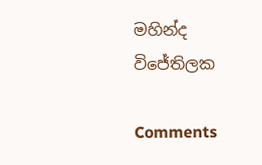මහින්ද විජේතිලක

Comments